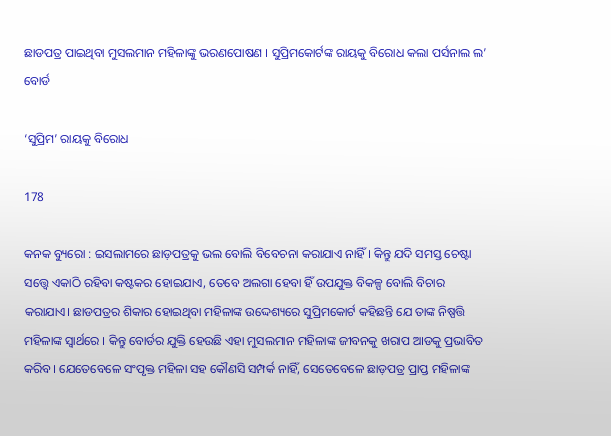ଛାଡପତ୍ର ପାଇଥିବା ମୁସଲମାନ ମହିଳାଙ୍କୁ ଭରଣପୋଷଣ । ସୁପ୍ରିମକୋର୍ଟଙ୍କ ରାୟକୁ ବିରୋଧ କଲା ପର୍ସନାଲ ଲ’ ବୋର୍ଡ

‘ସୁପ୍ରିମ’ ରାୟକୁ ବିରୋଧ

178

କନକ ବ୍ୟୁରୋ : ଇସଲାମରେ ଛାଡ଼ପତ୍ରକୁ ଭଲ ବୋଲି ବିବେଚନା କରାଯାଏ ନାହିଁ । କିନ୍ତୁ ଯଦି ସମସ୍ତ ଚେଷ୍ଟା ସତ୍ତ୍ୱେ ଏକାଠି ରହିବା କଷ୍ଟକର ହୋଇଯାଏ, ତେବେ ଅଲଗା ହେବା ହିଁ ଉପଯୁକ୍ତ ବିକଳ୍ପ ବୋଲି ବିଚାର କରାଯାଏ। ଛାଡପତ୍ରର ଶିକାର ହୋଇଥିବା ମହିଳାଙ୍କ ଉଦ୍ଦେଶ୍ୟରେ ସୁପ୍ରିମକୋର୍ଟ କହିଛନ୍ତି ଯେ ତାଙ୍କ ନିଷ୍ପତ୍ତି ମହିଳାଙ୍କ ସ୍ୱାର୍ଥରେ । କିନ୍ତୁ ବୋର୍ଡର ଯୁକ୍ତି ହେଉଛି ଏହା ମୁସଲମାନ ମହିଳାଙ୍କ ଜୀବନକୁ ଖରାପ ଆଡକୁ ପ୍ରଭାବିତ କରିବ। ଯେତେବେଳେ ସଂପୃକ୍ତ ମହିଳା ସହ କୌଣସି ସମ୍ପର୍କ ନାହିଁ, ସେତେବେଳେ ଛାଡ଼ପତ୍ର ପ୍ରାପ୍ତ ମହିଳାଙ୍କ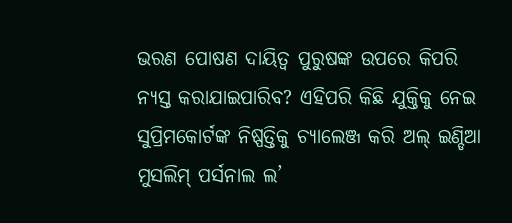ଭରଣ ପୋଷଣ ଦାୟିତ୍ୱ ପୁରୁଷଙ୍କ ଉପରେ କିପରି ନ୍ୟସ୍ତ କରାଯାଇପାରିବ? ଏହିପରି କିଛି ଯୁକ୍ତିକୁ ନେଇ ସୁପ୍ରିମକୋର୍ଟଙ୍କ ନିଷ୍ପତ୍ତିକୁ ଚ୍ୟାଲେଞ୍ଜ କରି ଅଲ୍ ଇଣ୍ଡିଆ ମୁସଲିମ୍ ପର୍ସନାଲ ଲ’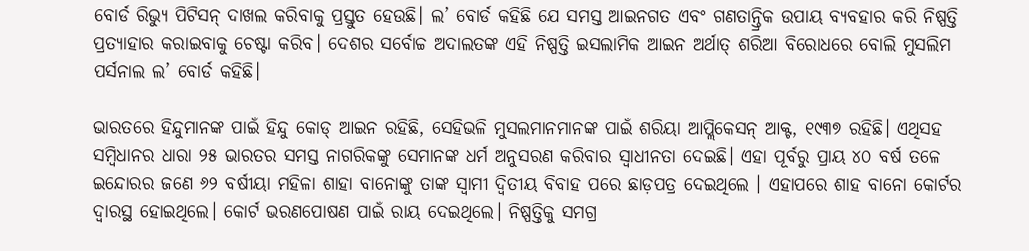ବୋର୍ଡ ରିଭ୍ୟୁ ପିଟିସନ୍ ଦାଖଲ କରିବାକୁ ପ୍ରସ୍ତୁତ ହେଉଛି। ଲ’ ବୋର୍ଡ କହିଛି ଯେ ସମସ୍ତ ଆଇନଗତ ଏବଂ ଗଣତାନ୍ତ୍ରିକ ଉପାୟ ବ୍ୟବହାର କରି ନିଷ୍ପତ୍ତି ପ୍ରତ୍ୟାହାର କରାଇବାକୁ ଚେଷ୍ଟା କରିବ। ଦେଶର ସର୍ବୋଚ୍ଚ ଅଦାଲତଙ୍କ ଏହି ନିଷ୍ପତ୍ତି ଇସଲାମିକ ଆଇନ ଅର୍ଥାତ୍ ଶରିଆ ବିରୋଧରେ ବୋଲି ମୁସଲିମ ପର୍ସନାଲ ଲ’ ବୋର୍ଡ କହିଛି।

ଭାରତରେ ହିନ୍ଦୁମାନଙ୍କ ପାଇଁ ହିନ୍ଦୁ କୋଡ୍ ଆଇନ ରହିଛି, ସେହିଭଳି ମୁସଲମାନମାନଙ୍କ ପାଇଁ ଶରିୟା ଆପ୍ଲିକେସନ୍ ଆକ୍ଟ, ୧୯୩୭ ରହିଛି। ଏଥିସହ ସମ୍ବିଧାନର ଧାରା ୨୫ ଭାରତର ସମସ୍ତ ନାଗରିକଙ୍କୁ ସେମାନଙ୍କ ଧର୍ମ ଅନୁସରଣ କରିବାର ସ୍ୱାଧୀନତା ଦେଇଛି। ଏହା ପୂର୍ବରୁ ପ୍ରାୟ ୪୦ ବର୍ଷ ତଳେ ଇନ୍ଦୋରର ଜଣେ ୬୨ ବର୍ଷୀୟା ମହିଳା ଶାହା ବାନୋଙ୍କୁ ତାଙ୍କ ସ୍ୱାମୀ ଦ୍ୱିତୀୟ ବିବାହ ପରେ ଛାଡ଼ପତ୍ର ଦେଇଥିଲେ । ଏହାପରେ ଶାହ ବାନୋ କୋର୍ଟର ଦ୍ୱାରସ୍ଥ ହୋଇଥିଲେ। କୋର୍ଟ ଭରଣପୋଷଣ ପାଇଁ ରାୟ ଦେଇଥିଲେ। ନିଷ୍ପତ୍ତିକୁ ସମଗ୍ର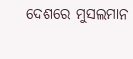ଦେଶରେ ମୁସଲମାନ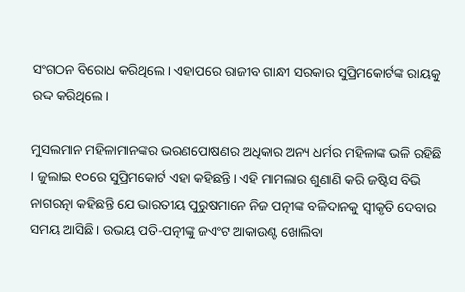ସଂଗଠନ ବିରୋଧ କରିଥିଲେ। ଏହାପରେ ରାଜୀବ ଗାନ୍ଧୀ ସରକାର ସୁପ୍ରିମକୋର୍ଟଙ୍କ ରାୟକୁ ରଦ୍ଦ କରିଥିଲେ।

ମୁସଲମାନ ମହିଳାମାନଙ୍କର ଭରଣପୋଷଣର ଅଧିକାର ଅନ୍ୟ ଧର୍ମର ମହିଳାଙ୍କ ଭଳି ରହିଛି । ଜୁଲାଇ ୧୦ରେ ସୁପ୍ରିମକୋର୍ଟ ଏହା କହିଛନ୍ତି। ଏହି ମାମଲାର ଶୁଣାଣି କରି ଜଷ୍ଟିସ ବିଭି ନାଗରତ୍ନା କହିଛନ୍ତି ଯେ ଭାରତୀୟ ପୁରୁଷମାନେ ନିଜ ପତ୍ନୀଙ୍କ ବଳିଦାନକୁ ସ୍ୱୀକୃତି ଦେବାର ସମୟ ଆସିଛି। ଉଭୟ ପତି-ପତ୍ନୀଙ୍କୁ ଜଏଂଟ ଆକାଉଣ୍ଟ ଖୋଲିବା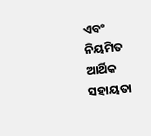ଏବଂ ନିୟମିତ ଆର୍ଥିକ ସହାୟତା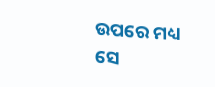ଉପରେ ମଧ୍ୟ ସେ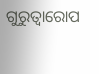ଗୁରୁତ୍ୱାରୋପ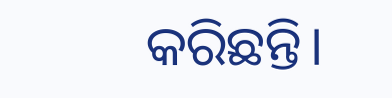କରିଛନ୍ତି।